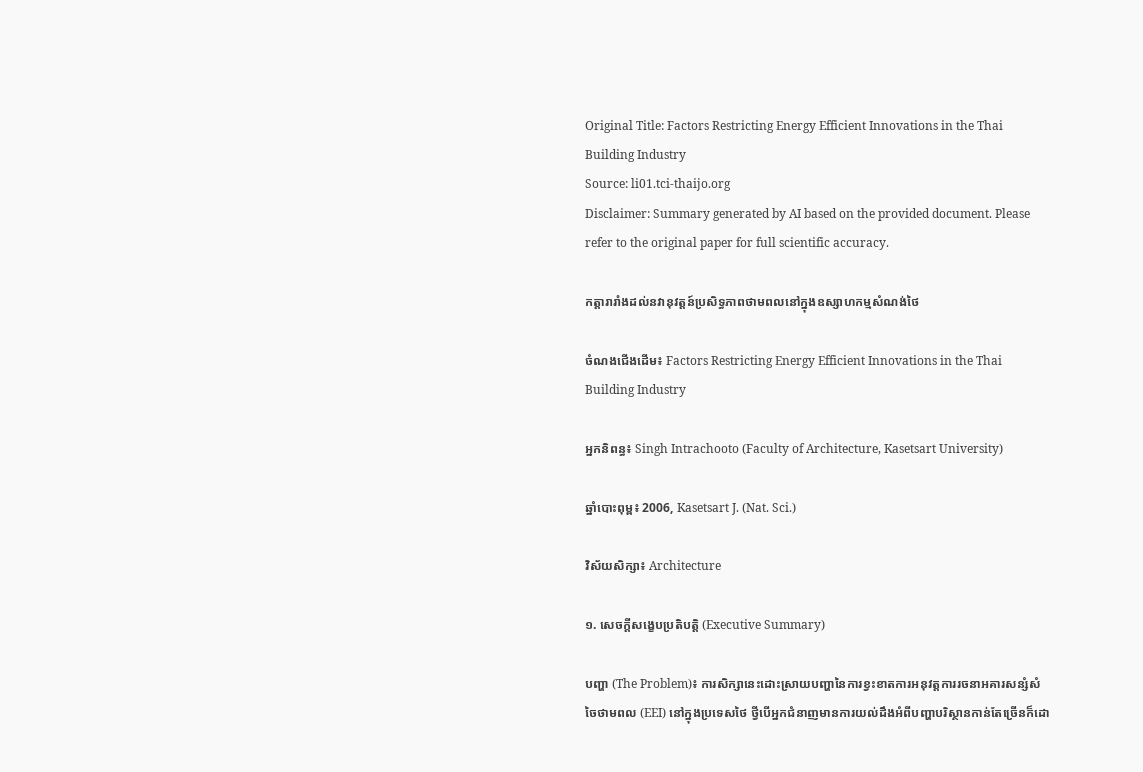Original Title: Factors Restricting Energy Efficient Innovations in the Thai Building Industry
Source: li01.tci-thaijo.org
Disclaimer: Summary generated by AI based on the provided document. Please refer to the original paper for full scientific accuracy.

កត្តារារាំងដល់នវានុវត្តន៍ប្រសិទ្ធភាពថាមពលនៅក្នុងឧស្សាហកម្មសំណង់ថៃ

ចំណងជើងដើម៖ Factors Restricting Energy Efficient Innovations in the Thai Building Industry

អ្នកនិពន្ធ៖ Singh Intrachooto (Faculty of Architecture, Kasetsart University)

ឆ្នាំបោះពុម្ព៖ 2006, Kasetsart J. (Nat. Sci.)

វិស័យសិក្សា៖ Architecture

១. សេចក្តីសង្ខេបប្រតិបត្តិ (Executive Summary)

បញ្ហា (The Problem)៖ ការសិក្សានេះដោះស្រាយបញ្ហានៃការខ្វះខាតការអនុវត្តការរចនាអគារសន្សំសំចៃថាមពល (EEI) នៅក្នុងប្រទេសថៃ ថ្វីបើអ្នកជំនាញមានការយល់ដឹងអំពីបញ្ហាបរិស្ថានកាន់តែច្រើនក៏ដោ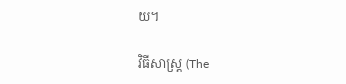យ។

វិធីសាស្ត្រ (The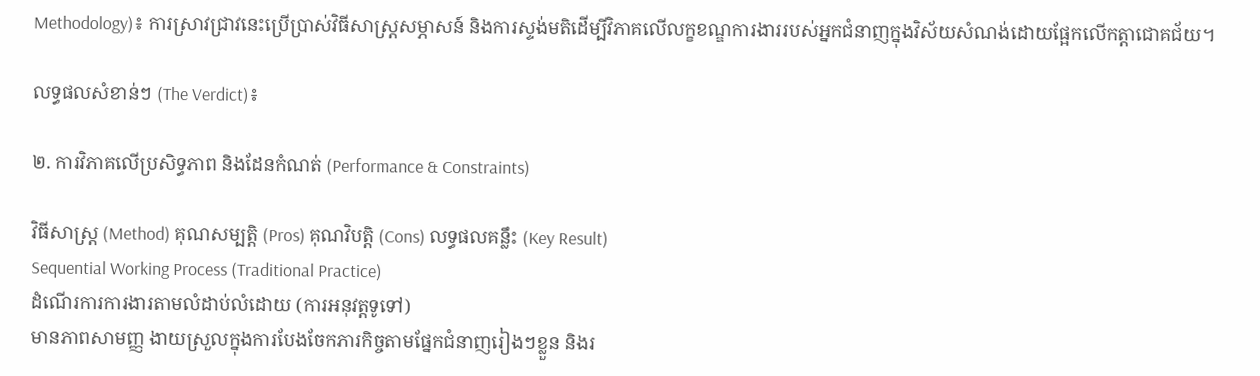Methodology)៖ ការស្រាវជ្រាវនេះប្រើប្រាស់វិធីសាស្ត្រសម្ភាសន៍ និងការស្ទង់មតិដើម្បីវិភាគលើលក្ខខណ្ឌការងាររបស់អ្នកជំនាញក្នុងវិស័យសំណង់ដោយផ្អែកលើកត្តាជោគជ័យ។

លទ្ធផលសំខាន់ៗ (The Verdict)៖

២. ការវិភាគលើប្រសិទ្ធភាព និងដែនកំណត់ (Performance & Constraints)

វិធីសាស្ត្រ (Method) គុណសម្បត្តិ (Pros) គុណវិបត្តិ (Cons) លទ្ធផលគន្លឹះ (Key Result)
Sequential Working Process (Traditional Practice)
ដំណើរការការងារតាមលំដាប់លំដោយ (ការអនុវត្តទូទៅ)
មានភាពសាមញ្ញ ងាយស្រួលក្នុងការបែងចែកភារកិច្ចតាមផ្នែកជំនាញរៀងៗខ្លួន និងរ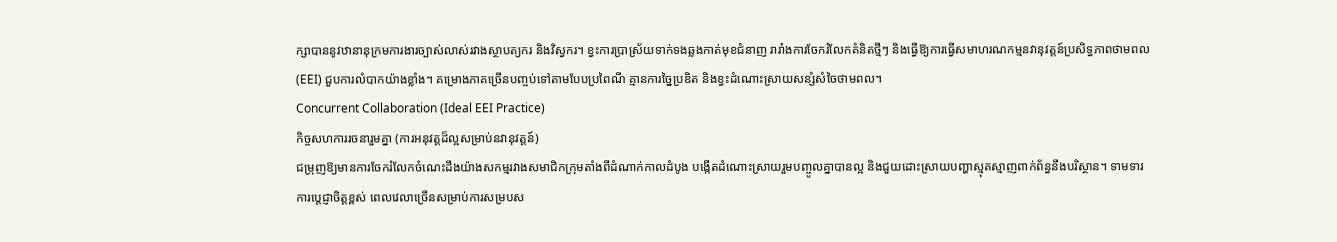ក្សាបាននូវឋានានុក្រមការងារច្បាស់លាស់រវាងស្ថាបត្យករ និងវិស្វករ។ ខ្វះការប្រាស្រ័យទាក់ទងឆ្លងកាត់មុខជំនាញ រារាំងការចែករំលែកគំនិតថ្មីៗ និងធ្វើឱ្យការធ្វើសមាហរណកម្មនវានុវត្តន៍ប្រសិទ្ធភាពថាមពល (EEI) ជួបការលំបាកយ៉ាងខ្លាំង។ គម្រោងភាគច្រើនបញ្ចប់ទៅតាមបែបប្រពៃណី គ្មានការច្នៃប្រឌិត និងខ្វះដំណោះស្រាយសន្សំសំចៃថាមពល។
Concurrent Collaboration (Ideal EEI Practice)
កិច្ចសហការរចនារួមគ្នា (ការអនុវត្តដ៏ល្អសម្រាប់នវានុវត្តន៍)
ជម្រុញឱ្យមានការចែករំលែកចំណេះដឹងយ៉ាងសកម្មរវាងសមាជិកក្រុមតាំងពីដំណាក់កាលដំបូង បង្កើតដំណោះស្រាយរួមបញ្ចូលគ្នាបានល្អ និងជួយដោះស្រាយបញ្ហាស្មុគស្មាញពាក់ព័ន្ធនឹងបរិស្ថាន។ ទាមទារការប្តេជ្ញាចិត្តខ្ពស់ ពេលវេលាច្រើនសម្រាប់ការសម្របស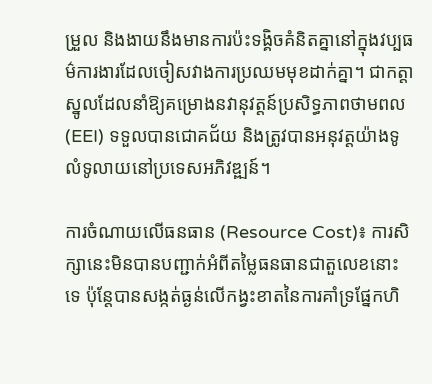ម្រួល និងងាយនឹងមានការប៉ះទង្គិចគំនិតគ្នានៅក្នុងវប្បធម៌ការងារដែលចៀសវាងការប្រឈមមុខដាក់គ្នា។ ជាកត្តាស្នូលដែលនាំឱ្យគម្រោងនវានុវត្តន៍ប្រសិទ្ធភាពថាមពល (EEI) ទទួលបានជោគជ័យ និងត្រូវបានអនុវត្តយ៉ាងទូលំទូលាយនៅប្រទេសអភិវឌ្ឍន៍។

ការចំណាយលើធនធាន (Resource Cost)៖ ការសិក្សានេះមិនបានបញ្ជាក់អំពីតម្លៃធនធានជាតួលេខនោះទេ ប៉ុន្តែបានសង្កត់ធ្ងន់លើកង្វះខាតនៃការគាំទ្រផ្នែកហិ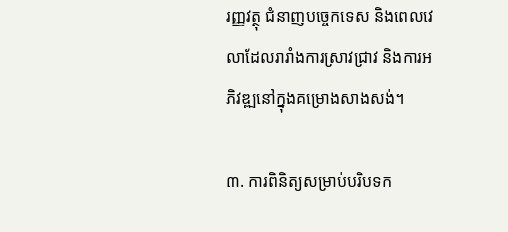រញ្ញវត្ថុ ជំនាញបច្ចេកទេស និងពេលវេលាដែលរារាំងការស្រាវជ្រាវ និងការអភិវឌ្ឍនៅក្នុងគម្រោងសាងសង់។

៣. ការពិនិត្យសម្រាប់បរិបទក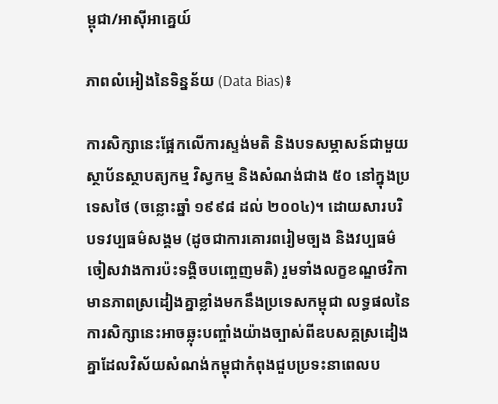ម្ពុជា/អាស៊ីអាគ្នេយ៍

ភាពលំអៀងនៃទិន្នន័យ (Data Bias)៖

ការសិក្សានេះផ្អែកលើការស្ទង់មតិ និងបទសម្ភាសន៍ជាមួយស្ថាប័នស្ថាបត្យកម្ម វិស្វកម្ម និងសំណង់ជាង ៥០ នៅក្នុងប្រទេសថៃ (ចន្លោះឆ្នាំ ១៩៩៨ ដល់ ២០០៤)។ ដោយសារបរិបទវប្បធម៌សង្គម (ដូចជាការគោរពរៀមច្បង និងវប្បធម៌ចៀសវាងការប៉ះទង្គិចបញ្ចេញមតិ) រួមទាំងលក្ខខណ្ឌថវិកាមានភាពស្រដៀងគ្នាខ្លាំងមកនឹងប្រទេសកម្ពុជា លទ្ធផលនៃការសិក្សានេះអាចឆ្លុះបញ្ចាំងយ៉ាងច្បាស់ពីឧបសគ្គស្រដៀងគ្នាដែលវិស័យសំណង់កម្ពុជាកំពុងជួបប្រទះនាពេលប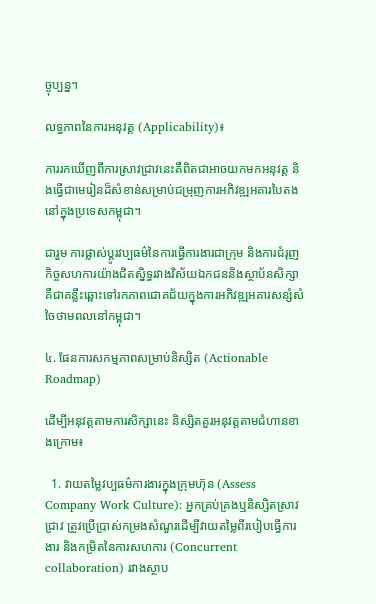ច្ចុប្បន្ន។

លទ្ធភាពនៃការអនុវត្ត (Applicability)៖

ការរកឃើញពីការស្រាវជ្រាវនេះគឺពិតជាអាចយកមកអនុវត្ត និងធ្វើជាមេរៀនដ៏សំខាន់សម្រាប់ជម្រុញការអភិវឌ្ឍអគារបៃតងនៅក្នុងប្រទេសកម្ពុជា។

ជារួម ការផ្លាស់ប្តូរវប្បធម៌នៃការធ្វើការងារជាក្រុម និងការជំរុញកិច្ចសហការយ៉ាងជិតស្និទ្ធរវាងវិស័យឯកជននិងស្ថាប័នសិក្សា គឺជាគន្លឹះឆ្ពោះទៅរកភាពជោគជ័យក្នុងការអភិវឌ្ឍអគារសន្សំសំចៃថាមពលនៅកម្ពុជា។

៤. ផែនការសកម្មភាពសម្រាប់និស្សិត (Actionable Roadmap)

ដើម្បីអនុវត្តតាមការសិក្សានេះ និស្សិតគួរអនុវត្តតាមជំហានខាងក្រោម៖

  1. វាយតម្លៃវប្បធម៌ការងារក្នុងក្រុមហ៊ុន (Assess Company Work Culture): អ្នកគ្រប់គ្រងឬនិស្សិតស្រាវជ្រាវ ត្រូវប្រើប្រាស់កម្រងសំណួរដើម្បីវាយតម្លៃពីរបៀបធ្វើការងារ និងកម្រិតនៃការសហការ (Concurrent collaboration) រវាងស្ថាប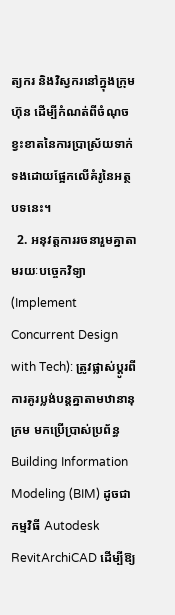ត្យករ និងវិស្វករនៅក្នុងក្រុមហ៊ុន ដើម្បីកំណត់ពីចំណុចខ្វះខាតនៃការប្រាស្រ័យទាក់ទងដោយផ្អែកលើគំរូនៃអត្ថបទនេះ។
  2. អនុវត្តការរចនារួមគ្នាតាមរយៈបច្ចេកវិទ្យា (Implement Concurrent Design with Tech): ត្រូវផ្លាស់ប្តូរពីការគូរប្លង់បន្តគ្នាតាមឋានានុក្រម មកប្រើប្រាស់ប្រព័ន្ធ Building Information Modeling (BIM) ដូចជាកម្មវិធី Autodesk RevitArchiCAD ដើម្បីឱ្យ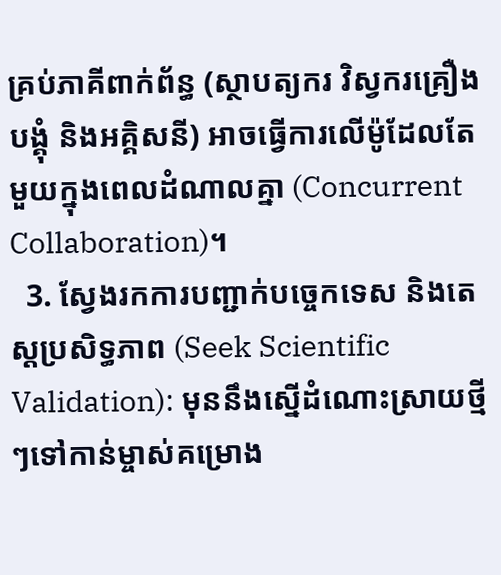គ្រប់ភាគីពាក់ព័ន្ធ (ស្ថាបត្យករ វិស្វករគ្រឿងបង្គុំ និងអគ្គិសនី) អាចធ្វើការលើម៉ូដែលតែមួយក្នុងពេលដំណាលគ្នា (Concurrent Collaboration)។
  3. ស្វែងរកការបញ្ជាក់បច្ចេកទេស និងតេស្តប្រសិទ្ធភាព (Seek Scientific Validation): មុននឹងស្នើដំណោះស្រាយថ្មីៗទៅកាន់ម្ចាស់គម្រោង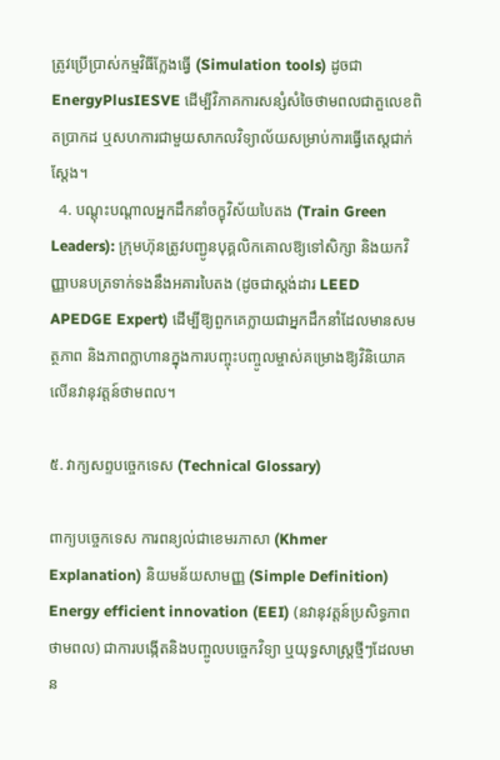ត្រូវប្រើប្រាស់កម្មវិធីក្លែងធ្វើ (Simulation tools) ដូចជា EnergyPlusIESVE ដើម្បីវិភាគការសន្សំសំចៃថាមពលជាតួលេខពិតប្រាកដ ឬសហការជាមួយសាកលវិទ្យាល័យសម្រាប់ការធ្វើតេស្តជាក់ស្តែង។
  4. បណ្តុះបណ្តាលអ្នកដឹកនាំចក្ខុវិស័យបៃតង (Train Green Leaders): ក្រុមហ៊ុនត្រូវបញ្ជូនបុគ្គលិកគោលឱ្យទៅសិក្សា និងយកវិញ្ញាបនបត្រទាក់ទងនឹងអគារបៃតង (ដូចជាស្តង់ដារ LEED APEDGE Expert) ដើម្បីឱ្យពួកគេក្លាយជាអ្នកដឹកនាំដែលមានសមត្ថភាព និងភាពក្លាហានក្នុងការបញ្ចុះបញ្ចូលម្ចាស់គម្រោងឱ្យវិនិយោគលើនវានុវត្តន៍ថាមពល។

៥. វាក្យសព្ទបច្ចេកទេស (Technical Glossary)

ពាក្យបច្ចេកទេស ការពន្យល់ជាខេមរភាសា (Khmer Explanation) និយមន័យសាមញ្ញ (Simple Definition)
Energy efficient innovation (EEI) (នវានុវត្តន៍ប្រសិទ្ធភាពថាមពល) ជាការបង្កើតនិងបញ្ចូលបច្ចេកវិទ្យា ឬយុទ្ធសាស្ត្រថ្មីៗដែលមាន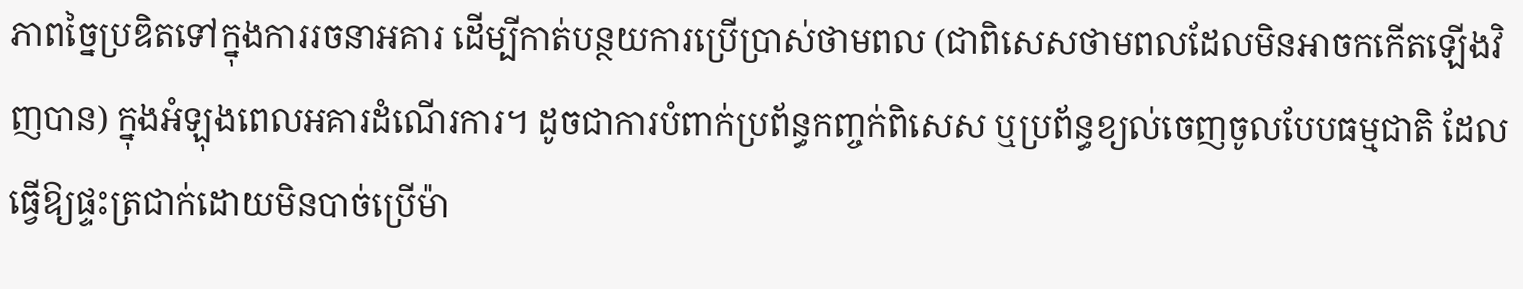ភាពច្នៃប្រឌិតទៅក្នុងការរចនាអគារ ដើម្បីកាត់បន្ថយការប្រើប្រាស់ថាមពល (ជាពិសេសថាមពលដែលមិនអាចកកើតឡើងវិញបាន) ក្នុងអំឡុងពេលអគារដំណើរការ។ ដូចជាការបំពាក់ប្រព័ន្ធកញ្ចក់ពិសេស ឬប្រព័ន្ធខ្យល់ចេញចូលបែបធម្មជាតិ ដែលធ្វើឱ្យផ្ទះត្រជាក់ដោយមិនបាច់ប្រើម៉ា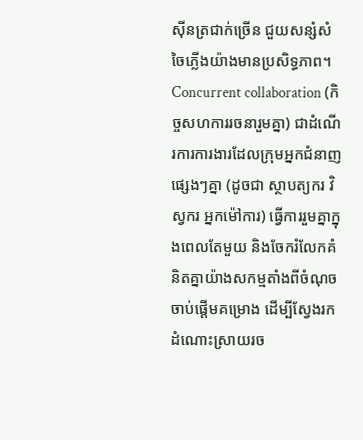ស៊ីនត្រជាក់ច្រើន ជួយសន្សំសំចៃភ្លើងយ៉ាងមានប្រសិទ្ធភាព។
Concurrent collaboration (កិច្ចសហការរចនារួមគ្នា) ជាដំណើរការការងារដែលក្រុមអ្នកជំនាញផ្សេងៗគ្នា (ដូចជា ស្ថាបត្យករ វិស្វករ អ្នកម៉ៅការ) ធ្វើការរួមគ្នាក្នុងពេលតែមួយ និងចែករំលែកគំនិតគ្នាយ៉ាងសកម្មតាំងពីចំណុចចាប់ផ្តើមគម្រោង ដើម្បីស្វែងរកដំណោះស្រាយរច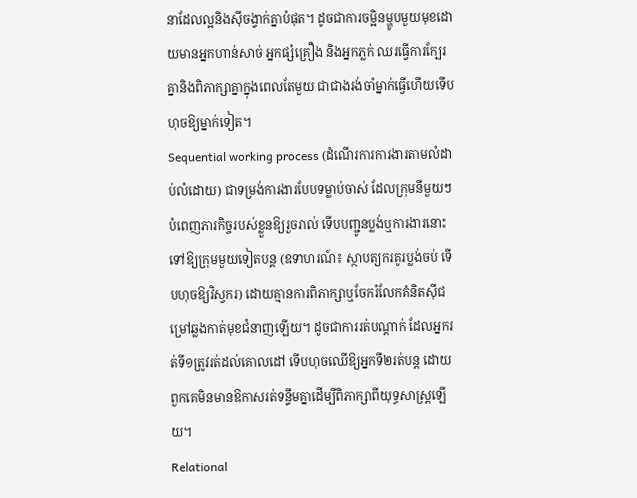នាដែលល្អនិងស៊ីចង្វាក់គ្នាបំផុត។ ដូចជាការចម្អិនម្ហូបមួយមុខដោយមានអ្នកហាន់សាច់ អ្នកផ្សំគ្រឿង និងអ្នកភ្លក់ ឈរធ្វើការក្បែរគ្នានិងពិភាក្សាគ្នាក្នុងពេលតែមួយ ជាជាងរង់ចាំម្នាក់ធ្វើហើយទើបហុចឱ្យម្នាក់ទៀត។
Sequential working process (ដំណើរការការងារតាមលំដាប់លំដោយ) ជាទម្រង់ការងារបែបទម្លាប់ចាស់ ដែលក្រុមនីមួយៗបំពេញភារកិច្ចរបស់ខ្លួនឱ្យរួចរាល់ ទើបបញ្ជូនប្លង់ឬការងារនោះទៅឱ្យក្រុមមួយទៀតបន្ត (ឧទាហរណ៍៖ ស្ថាបត្យករគូរប្លង់ចប់ ទើបហុចឱ្យវិស្វករ) ដោយគ្មានការពិភាក្សាឬចែករំលែកគំនិតស៊ីជម្រៅឆ្លងកាត់មុខជំនាញឡើយ។ ដូចជាការរត់បណ្តាក់ ដែលអ្នករត់ទី១ត្រូវរត់ដល់គោលដៅ ទើបហុចឈើឱ្យអ្នកទី២រត់បន្ត ដោយពួកគេមិនមានឱកាសរត់ទន្ទឹមគ្នាដើម្បីពិភាក្សាពីយុទ្ធសាស្ត្រឡើយ។
Relational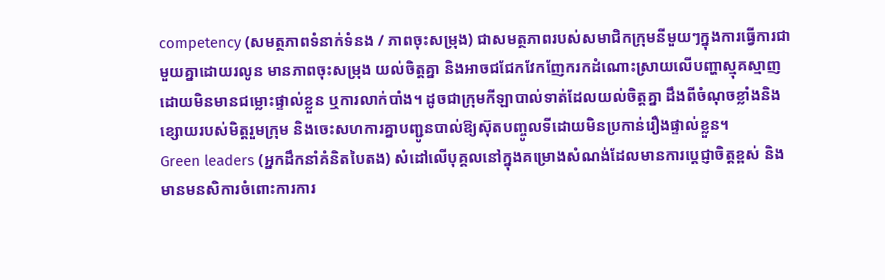competency (សមត្ថភាពទំនាក់ទំនង / ភាពចុះសម្រុង) ជាសមត្ថភាពរបស់សមាជិកក្រុមនីមួយៗក្នុងការធ្វើការជាមួយគ្នាដោយរលូន មានភាពចុះសម្រុង យល់ចិត្តគ្នា និងអាចជជែកវែកញែករកដំណោះស្រាយលើបញ្ហាស្មុគស្មាញដោយមិនមានជម្លោះផ្ទាល់ខ្លួន ឬការលាក់បាំង។ ដូចជាក្រុមកីឡាបាល់ទាត់ដែលយល់ចិត្តគ្នា ដឹងពីចំណុចខ្លាំងនិងខ្សោយរបស់មិត្តរួមក្រុម និងចេះសហការគ្នាបញ្ជូនបាល់ឱ្យស៊ុតបញ្ចូលទីដោយមិនប្រកាន់រឿងផ្ទាល់ខ្លួន។
Green leaders (អ្នកដឹកនាំគំនិតបៃតង) សំដៅលើបុគ្គលនៅក្នុងគម្រោងសំណង់ដែលមានការប្តេជ្ញាចិត្តខ្ពស់ និងមានមនសិការចំពោះការការ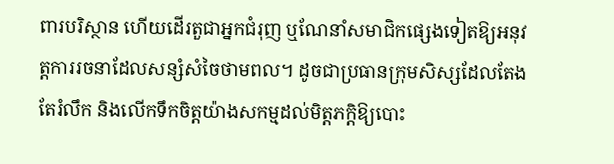ពារបរិស្ថាន ហើយដើរតួជាអ្នកជំរុញ ឬណែនាំសមាជិកផ្សេងទៀតឱ្យអនុវត្តការរចនាដែលសន្សំសំចៃថាមពល។ ដូចជាប្រធានក្រុមសិស្សដែលតែងតែរំលឹក និងលើកទឹកចិត្តយ៉ាងសកម្មដល់មិត្តភក្តិឱ្យបោះ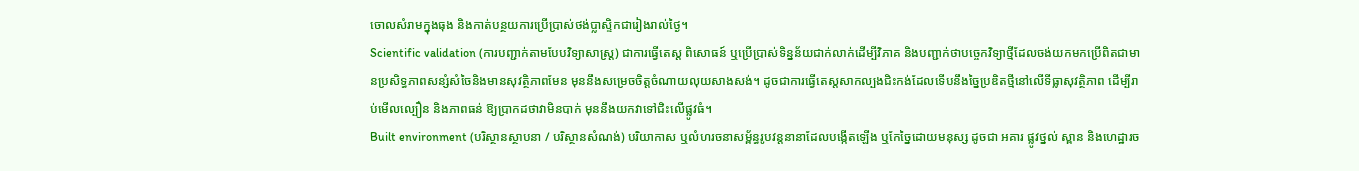ចោលសំរាមក្នុងធុង និងកាត់បន្ថយការប្រើប្រាស់ថង់ប្លាស្ទិកជារៀងរាល់ថ្ងៃ។
Scientific validation (ការបញ្ជាក់តាមបែបវិទ្យាសាស្ត្រ) ជាការធ្វើតេស្ត ពិសោធន៍ ឬប្រើប្រាស់ទិន្នន័យជាក់លាក់ដើម្បីវិភាគ និងបញ្ជាក់ថាបច្ចេកវិទ្យាថ្មីដែលចង់យកមកប្រើពិតជាមានប្រសិទ្ធភាពសន្សំសំចៃនិងមានសុវត្ថិភាពមែន មុននឹងសម្រេចចិត្តចំណាយលុយសាងសង់។ ដូចជាការធ្វើតេស្តសាកល្បងជិះកង់ដែលទើបនឹងច្នៃប្រឌិតថ្មីនៅលើទីធ្លាសុវត្ថិភាព ដើម្បីរាប់មើលល្បឿន និងភាពធន់ ឱ្យប្រាកដថាវាមិនបាក់ មុននឹងយកវាទៅជិះលើផ្លូវធំ។
Built environment (បរិស្ថានស្ថាបនា / បរិស្ថានសំណង់) បរិយាកាស ឬលំហរចនាសម្ព័ន្ធរូបវន្តនានាដែលបង្កើតឡើង ឬកែច្នៃដោយមនុស្ស ដូចជា អគារ ផ្លូវថ្នល់ ស្ពាន និងហេដ្ឋារច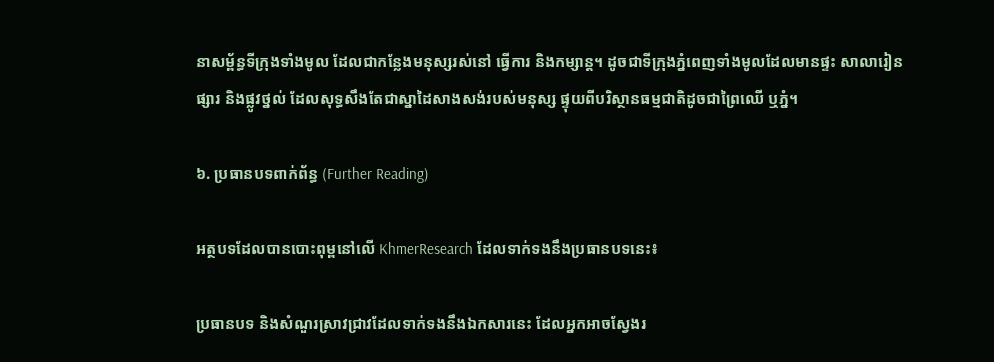នាសម្ព័ន្ធទីក្រុងទាំងមូល ដែលជាកន្លែងមនុស្សរស់នៅ ធ្វើការ និងកម្សាន្ត។ ដូចជាទីក្រុងភ្នំពេញទាំងមូលដែលមានផ្ទះ សាលារៀន ផ្សារ និងផ្លូវថ្នល់ ដែលសុទ្ធសឹងតែជាស្នាដៃសាងសង់របស់មនុស្ស ផ្ទុយពីបរិស្ថានធម្មជាតិដូចជាព្រៃឈើ ឬភ្នំ។

៦. ប្រធានបទពាក់ព័ន្ធ (Further Reading)

អត្ថបទដែលបានបោះពុម្ពនៅលើ KhmerResearch ដែលទាក់ទងនឹងប្រធានបទនេះ៖

ប្រធានបទ និងសំណួរស្រាវជ្រាវដែលទាក់ទងនឹងឯកសារនេះ ដែលអ្នកអាចស្វែងរ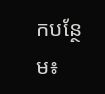កបន្ថែម៖